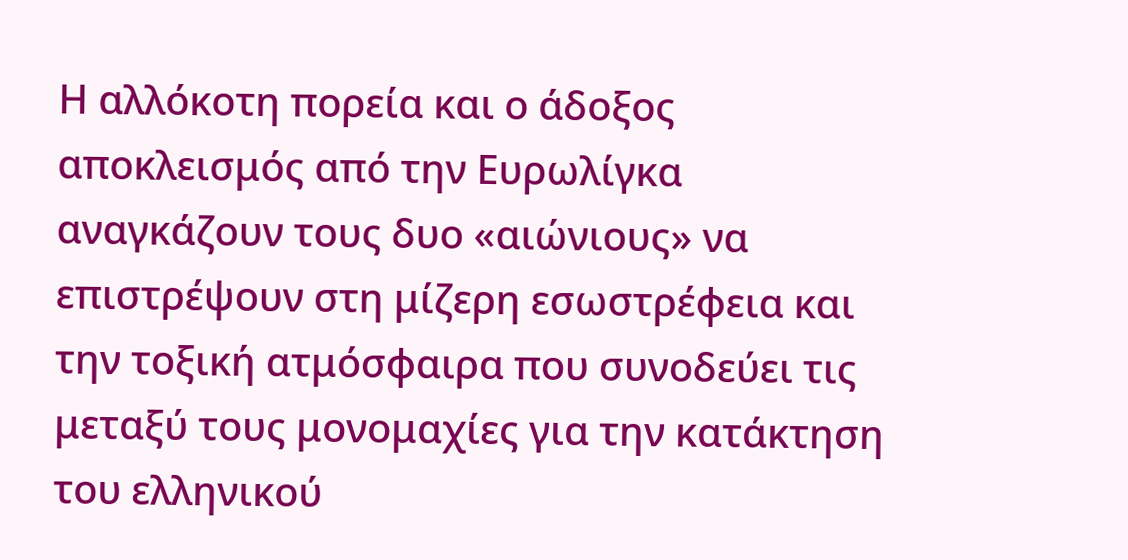Η αλλόκοτη πορεία και ο άδοξος αποκλεισμός από την Ευρωλίγκα αναγκάζουν τους δυο «αιώνιους» να επιστρέψουν στη μίζερη εσωστρέφεια και την τοξική ατμόσφαιρα που συνοδεύει τις μεταξύ τους μονομαχίες για την κατάκτηση του ελληνικού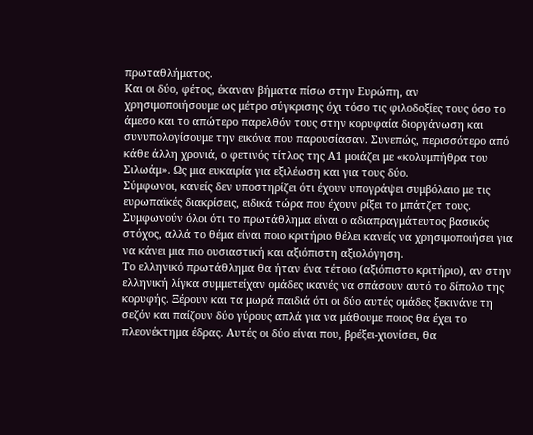πρωταθλήματος.
Και οι δύο, φέτος, έκαναν βήματα πίσω στην Ευρώπη, αν χρησιμοποιήσουμε ως μέτρο σύγκρισης όχι τόσο τις φιλοδοξίες τους όσο το άμεσο και το απώτερο παρελθόν τους στην κορυφαία διοργάνωση και συνυπολογίσουμε την εικόνα που παρουσίασαν. Συνεπώς, περισσότερο από κάθε άλλη χρονιά, ο φετινός τίτλος της Α1 μοιάζει με «κολυμπήθρα του Σιλωάμ». Ως μια ευκαιρία για εξιλέωση και για τους δύο.
Σύμφωνοι, κανείς δεν υποστηρίζει ότι έχουν υπογράψει συμβόλαιο με τις ευρωπαϊκές διακρίσεις, ειδικά τώρα που έχουν ρίξει το μπάτζετ τους. Συμφωνούν όλοι ότι το πρωτάθλημα είναι ο αδιαπραγμάτευτος βασικός στόχος, αλλά το θέμα είναι ποιο κριτήριο θέλει κανείς να χρησιμοποιήσει για να κάνει μια πιο ουσιαστική και αξιόπιστη αξιολόγηση.
Το ελληνικό πρωτάθλημα θα ήταν ένα τέτοιο (αξιόπιστο κριτήριο), αν στην ελληνική λίγκα συμμετείχαν ομάδες ικανές να σπάσουν αυτό το δίπολο της κορυφής. Ξέρουν και τα μωρά παιδιά ότι οι δύο αυτές ομάδες ξεκινάνε τη σεζόν και παίζουν δύο γύρους απλά για να μάθουμε ποιος θα έχει το πλεονέκτημα έδρας. Αυτές οι δύο είναι που, βρέξει-χιονίσει, θα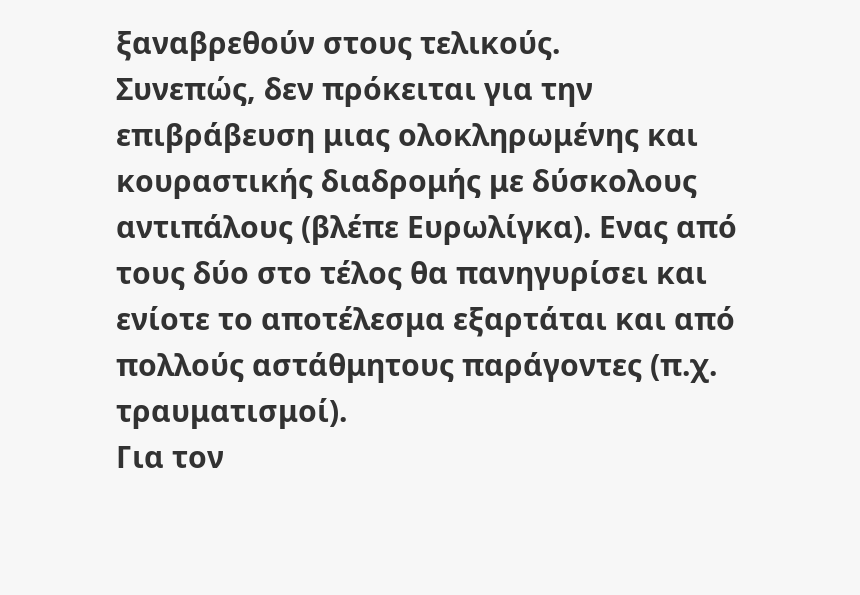ξαναβρεθούν στους τελικούς.
Συνεπώς, δεν πρόκειται για την επιβράβευση μιας ολοκληρωμένης και κουραστικής διαδρομής με δύσκολους αντιπάλους (βλέπε Ευρωλίγκα). Ενας από τους δύο στο τέλος θα πανηγυρίσει και ενίοτε το αποτέλεσμα εξαρτάται και από πολλούς αστάθμητους παράγοντες (π.χ. τραυματισμοί).
Για τον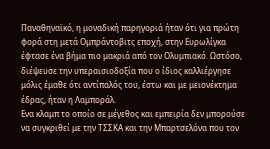Παναθηναϊκό, η μοναδική παρηγοριά ήταν ότι για πρώτη φορά στη μετά Ομπράντοβιτς εποχή, στην Ευρωλίγκα έφτασε ένα βήμα πιο μακριά από τον Ολυμπιακό. Ωστόσο, διέψευσε την υπεραισιοδοξία που ο ίδιος καλλιέργησε μόλις έμαθε ότι αντίπαλός του, έστω και με μειονέκτημα έδρας, ήταν η Λαμποράλ.
Ενα κλαμπ το οποίο σε μέγεθος και εμπειρία δεν μπορούσε να συγκριθεί με την ΤΣΣΚΑ και την Μπαρτσελόνα που τον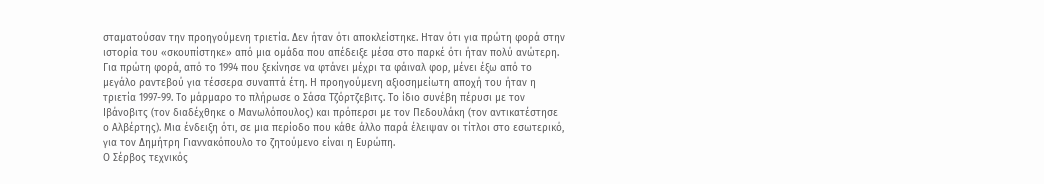σταματούσαν την προηγούμενη τριετία. Δεν ήταν ότι αποκλείστηκε. Ηταν ότι για πρώτη φορά στην ιστορία του «σκουπίστηκε» από μια ομάδα που απέδειξε μέσα στο παρκέ ότι ήταν πολύ ανώτερη.
Για πρώτη φορά, από το 1994 που ξεκίνησε να φτάνει μέχρι τα φάιναλ φορ, μένει έξω από το μεγάλο ραντεβού για τέσσερα συναπτά έτη. Η προηγούμενη αξιοσημείωτη αποχή του ήταν η τριετία 1997-99. Το μάρμαρο το πλήρωσε ο Σάσα Τζόρτζεβιτς. Το ίδιο συνέβη πέρυσι με τον Ιβάνοβιτς (τον διαδέχθηκε ο Μανωλόπουλος) και πρόπερσι με τον Πεδουλάκη (τον αντικατέστησε ο Αλβέρτης). Μια ένδειξη ότι, σε μια περίοδο που κάθε άλλο παρά έλειψαν οι τίτλοι στο εσωτερικό, για τον Δημήτρη Γιαννακόπουλο το ζητούμενο είναι η Ευρώπη.
Ο Σέρβος τεχνικός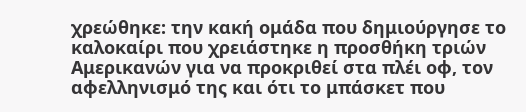χρεώθηκε: την κακή ομάδα που δημιούργησε το καλοκαίρι που χρειάστηκε η προσθήκη τριών Αμερικανών για να προκριθεί στα πλέι οφ, τον αφελληνισμό της και ότι το μπάσκετ που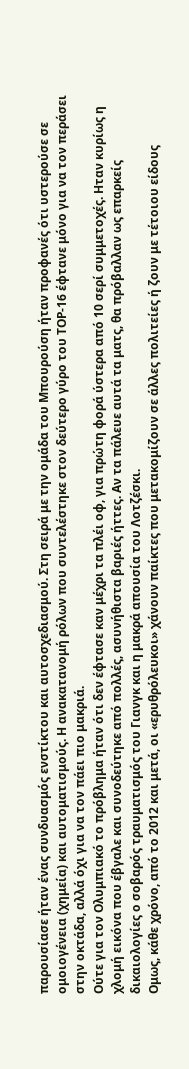παρουσίασε ήταν ένας συνδυασμός ενστίκτου και αυτοσχεδιασμού. Στη σειρά με την ομάδα του Μπουρούση ήταν προφανές ότι υστερούσε σε ομοιογένεια (χημεία) και αυτοματισμούς. Η ανακατανομή ρόλων που συντελέστηκε στον δεύτερο γύρο του ΤΟΡ-16 έφτανε μόνο για να τον περάσει στην οκτάδα, αλλά όχι για να τον πάει πιο μακριά.
Ούτε για τον Ολυμπιακό το πρόβλημα ήταν ότι δεν έφτασε καν μέχρι τα πλέι οφ, για πρώτη φορά ύστερα από 10 σερί συμμετοχές. Ηταν κυρίως η χλομή εικόνα που έβγαλε και συνοδεύτηκε από πολλές, ασυνήθιστα βαριές ήττες. Αν τα πάλευε αυτά τα ματς, θα πρόβαλλαν ως επαρκείς δικαιολογίες ο σοβαρός τραυματισμός του Γιανγκ και η μακρά απουσία του Λοτζέσκι.
Ομως, κάθε χρόνο, από το 2012 και μετά, οι «ερυθρόλευκοι» χάνουν παίκτες που μετακομίζουν σε άλλες πολιτείες ή ζουν με τέτοιου είδους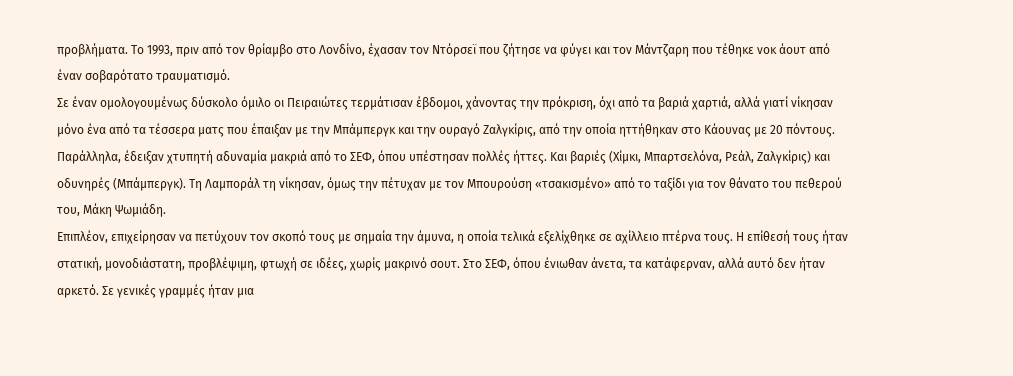προβλήματα. Το 1993, πριν από τον θρίαμβο στο Λονδίνο, έχασαν τον Ντόρσεϊ που ζήτησε να φύγει και τον Μάντζαρη που τέθηκε νοκ άουτ από έναν σοβαρότατο τραυματισμό.
Σε έναν ομολογουμένως δύσκολο όμιλο οι Πειραιώτες τερμάτισαν έβδομοι, χάνοντας την πρόκριση, όχι από τα βαριά χαρτιά, αλλά γιατί νίκησαν μόνο ένα από τα τέσσερα ματς που έπαιξαν με την Μπάμπεργκ και την ουραγό Ζαλγκίρις, από την οποία ηττήθηκαν στο Κάουνας με 20 πόντους.
Παράλληλα, έδειξαν χτυπητή αδυναμία μακριά από το ΣΕΦ, όπου υπέστησαν πολλές ήττες. Και βαριές (Χίμκι, Μπαρτσελόνα, Ρεάλ, Ζαλγκίρις) και οδυνηρές (Μπάμπεργκ). Τη Λαμποράλ τη νίκησαν, όμως την πέτυχαν με τον Μπουρούση «τσακισμένο» από το ταξίδι για τον θάνατο του πεθερού του, Μάκη Ψωμιάδη.
Επιπλέον, επιχείρησαν να πετύχουν τον σκοπό τους με σημαία την άμυνα, η οποία τελικά εξελίχθηκε σε αχίλλειο πτέρνα τους. Η επίθεσή τους ήταν στατική, μονοδιάστατη, προβλέψιμη, φτωχή σε ιδέες, χωρίς μακρινό σουτ. Στο ΣΕΦ, όπου ένιωθαν άνετα, τα κατάφερναν, αλλά αυτό δεν ήταν αρκετό. Σε γενικές γραμμές ήταν μια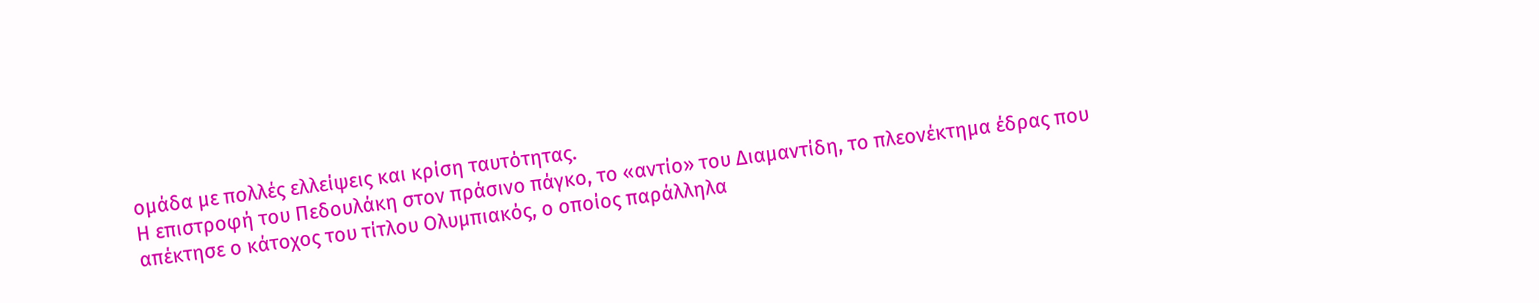ομάδα με πολλές ελλείψεις και κρίση ταυτότητας.
Η επιστροφή του Πεδουλάκη στον πράσινο πάγκο, το «αντίο» του Διαμαντίδη, το πλεονέκτημα έδρας που απέκτησε ο κάτοχος του τίτλου Ολυμπιακός, ο οποίος παράλληλα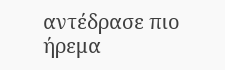αντέδρασε πιο ήρεμα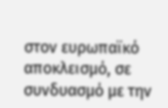στον ευρωπαϊκό αποκλεισμό, σε συνδυασμό με την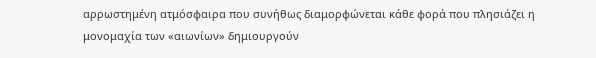αρρωστημένη ατμόσφαιρα που συνήθως διαμορφώνεται κάθε φορά που πλησιάζει η μονομαχία των «αιωνίων» δημιουργούν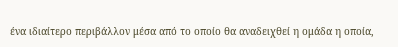ένα ιδιαίτερο περιβάλλον μέσα από το οποίο θα αναδειχθεί η ομάδα η οποία,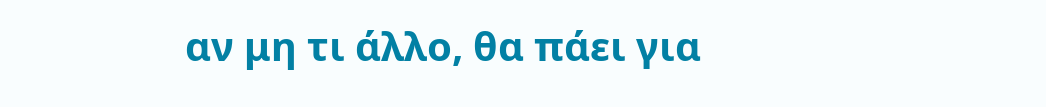αν μη τι άλλο, θα πάει για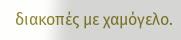διακοπές με χαμόγελο.